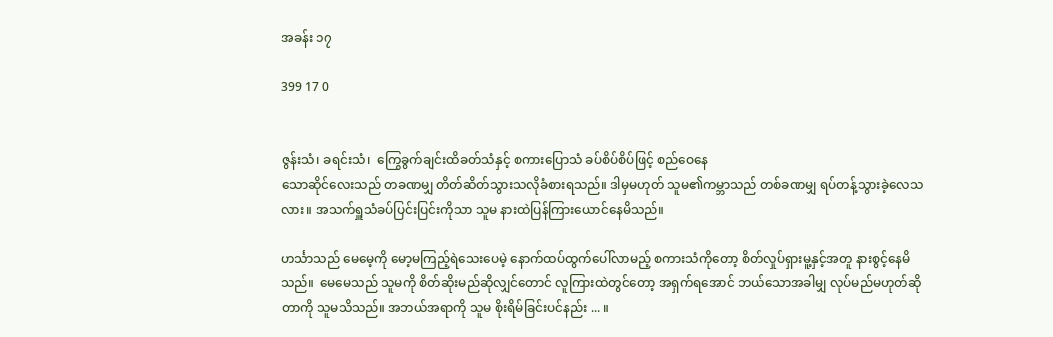အခန်း ၁၇

399 17 0


ဇွန်းသံ၊ ခရင်းသံ၊  ကြွေခွက်ချင်းထိခတ်သံနှင့် စကားပြောသံ ခပ်စိပ်စိပ်ဖြင့် စည်ဝေနေ
သောဆိုင်လေးသည် တခဏမျှ တိတ်ဆိတ်သွားသလိုခံစားရသည်။ ဒါမှမဟုတ် သူမ၏ကမ္ဘာသည် တစ်ခဏမျှ ရပ်တန့်သွားခဲ့လေသလား။ အသက်ရှူသံခပ်ပြင်းပြင်းကိုသာ သူမ နားထဲပြန်ကြားယောင်နေမိသည်။

ဟင်္သာသည် မေမေ့ကို မော့မကြည့်ရဲသေးပေမဲ့ နောက်ထပ်ထွက်ပေါ်လာမည့် စကားသံကိုတော့ စိတ်လှုပ်ရှားမူ့နှင့်အတူ နားစွင့်နေမိသည်။  မေမေသည် သူမကို စိတ်ဆိုးမည်ဆိုလျှင်တောင် လူကြားထဲတွင်တော့ အရှက်ရအောင် ဘယ်သောအခါမျှ လုပ်မည်မဟုတ်ဆိုတာကို သူမသိသည်။ အဘယ်အရာကို သူမ စိုးရိမ်ခြင်းပင်နည်း ... ။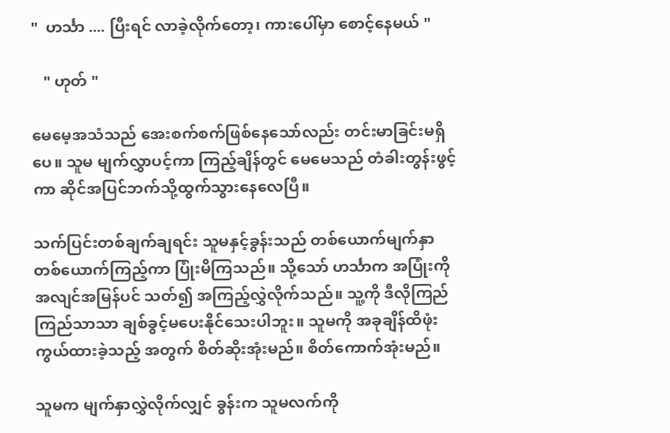"  ဟင်္သာ .... ပြီးရင် လာခဲ့လိုက်တော့၊ ကားပေါ်မှာ စောင့်နေမယ် "

   " ဟုတ် "

မေမေ့အသံသည် အေးစက်စက်ဖြစ်နေသော်လည်း တင်းမာခြင်းမရှိပေ။ သူမ မျက်လွှာပင့်ကာ ကြည့်ချိန်တွင် မေမေသည် တံခါးတွန်းဖွင့်ကာ ဆိုင်အပြင်ဘက်သို့ထွက်သွားနေလေပြီ။

သက်ပြင်းတစ်ချက်ချရင်း သူမနှင့်ခွန်းသည် တစ်ယောက်မျက်နှာတစ်ယောက်ကြည့်ကာ ပြုံးမိကြသည်။ သို့သော် ဟင်္သာက အပြုံးကိုအလျင်အမြန်ပင် သတ်၍ အကြည့်လွှဲလိုက်သည်။ သူ့ကို ဒီလိုကြည်ကြည်သာသာ ချစ်ခွင့်မပေးနိုင်သေးပါဘူး။ သူမကို အခုချိန်ထိဖုံးကွယ်ထားခဲ့သည့် အတွက် စိတ်ဆိုးအုံးမည်။ စိတ်ကောက်အုံးမည်။

သူမက မျက်နှာလွှဲလိုက်လျှင် ခွန်းက သူမလက်ကို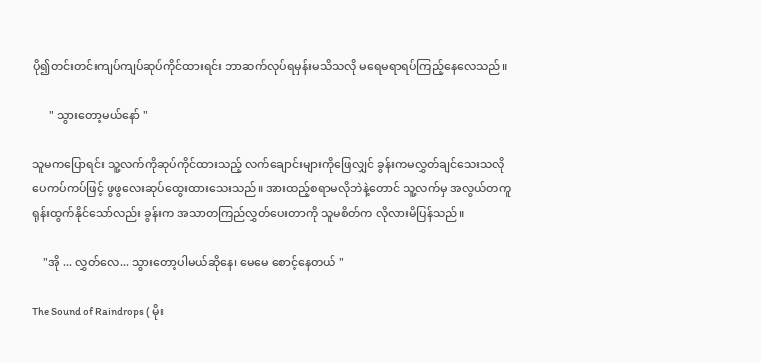ပို၍တင်းတင်းကျပ်ကျပ်ဆုပ်ကိုင်ထားရင်း ဘာဆက်လုပ်ရမှန်းမသိသလို မရေမရာရပ်ကြည့်နေလေသည်။

      " သွားတော့မယ်နော် "

သူမကပြောရင်း သူ့လက်ကိုဆုပ်ကိုင်ထားသည့် လက်ချောင်းများကိုဖြေလျှင် ခွန်းကမလွှတ်ချင်သေးသလို ပေကပ်ကပ်ဖြင့် ဖွဖွလေးဆုပ်ထွေးထားသေးသည်။ အားထည့်စရာမလိုဘဲနဲ့တောင် သူ့လက်မှ အလွယ်တကူ ရုန်းထွက်နိုင်သော်လည်း ခွန်းက အသာတကြည်လွှတ်ပေးတာကို သူမစိတ်က လိုလားမိပြန်သည်။

    "အို ... လွှတ်လေ... သွားတော့ပါမယ်ဆိုနေ၊ မေမေ စောင့်နေတယ် "

The Sound of Raindrops ( မိုး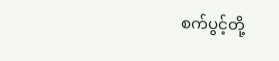စက်ပွင့်တို့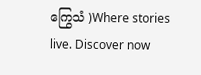ကြွေသံ )Where stories live. Discover now